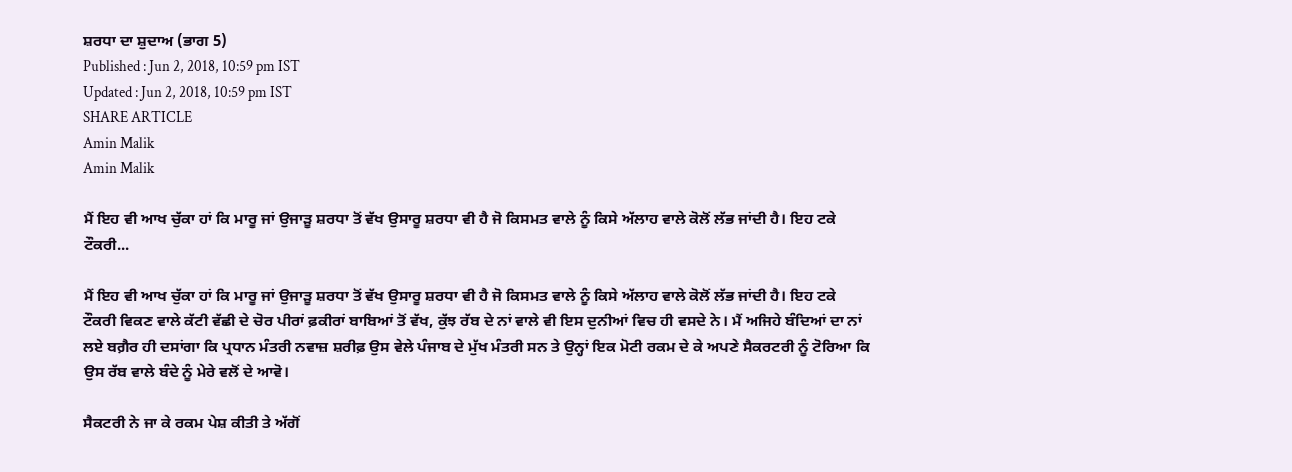ਸ਼ਰਧਾ ਦਾ ਸ਼ੁਦਾਅ (ਭਾਗ 5)
Published : Jun 2, 2018, 10:59 pm IST
Updated : Jun 2, 2018, 10:59 pm IST
SHARE ARTICLE
Amin Malik
Amin Malik

ਮੈਂ ਇਹ ਵੀ ਆਖ ਚੁੱਕਾ ਹਾਂ ਕਿ ਮਾਰੂ ਜਾਂ ਉਜਾੜੂ ਸ਼ਰਧਾ ਤੋਂ ਵੱਖ ਉਸਾਰੂ ਸ਼ਰਧਾ ਵੀ ਹੈ ਜੋ ਕਿਸਮਤ ਵਾਲੇ ਨੂੰ ਕਿਸੇ ਅੱਲਾਹ ਵਾਲੇ ਕੋਲੋਂ ਲੱਭ ਜਾਂਦੀ ਹੈ। ਇਹ ਟਕੇ ਟੌਕਰੀ...

ਮੈਂ ਇਹ ਵੀ ਆਖ ਚੁੱਕਾ ਹਾਂ ਕਿ ਮਾਰੂ ਜਾਂ ਉਜਾੜੂ ਸ਼ਰਧਾ ਤੋਂ ਵੱਖ ਉਸਾਰੂ ਸ਼ਰਧਾ ਵੀ ਹੈ ਜੋ ਕਿਸਮਤ ਵਾਲੇ ਨੂੰ ਕਿਸੇ ਅੱਲਾਹ ਵਾਲੇ ਕੋਲੋਂ ਲੱਭ ਜਾਂਦੀ ਹੈ। ਇਹ ਟਕੇ ਟੌਕਰੀ ਵਿਕਣ ਵਾਲੇ ਕੱਟੀ ਵੱਛੀ ਦੇ ਚੋਰ ਪੀਰਾਂ ਫ਼ਕੀਰਾਂ ਬਾਬਿਆਂ ਤੋਂ ਵੱਖ, ਕੁੱਝ ਰੱਬ ਦੇ ਨਾਂ ਵਾਲੇ ਵੀ ਇਸ ਦੁਨੀਆਂ ਵਿਚ ਹੀ ਵਸਦੇ ਨੇ। ਮੈਂ ਅਜਿਹੇ ਬੰਦਿਆਂ ਦਾ ਨਾਂ ਲਏ ਬਗ਼ੈਰ ਹੀ ਦਸਾਂਗਾ ਕਿ ਪ੍ਰਧਾਨ ਮੰਤਰੀ ਨਵਾਜ਼ ਸ਼ਰੀਫ਼ ਉਸ ਵੇਲੇ ਪੰਜਾਬ ਦੇ ਮੁੱਖ ਮੰਤਰੀ ਸਨ ਤੇ ਉਨ੍ਹਾਂ ਇਕ ਮੋਟੀ ਰਕਮ ਦੇ ਕੇ ਅਪਣੇ ਸੈਕਰਟਰੀ ਨੂੰ ਟੋਰਿਆ ਕਿ ਉਸ ਰੱਬ ਵਾਲੇ ਬੰਦੇ ਨੂੰ ਮੇਰੇ ਵਲੋਂ ਦੇ ਆਵੋ।

ਸੈਕਟਰੀ ਨੇ ਜਾ ਕੇ ਰਕਮ ਪੇਸ਼ ਕੀਤੀ ਤੇ ਅੱਗੋਂ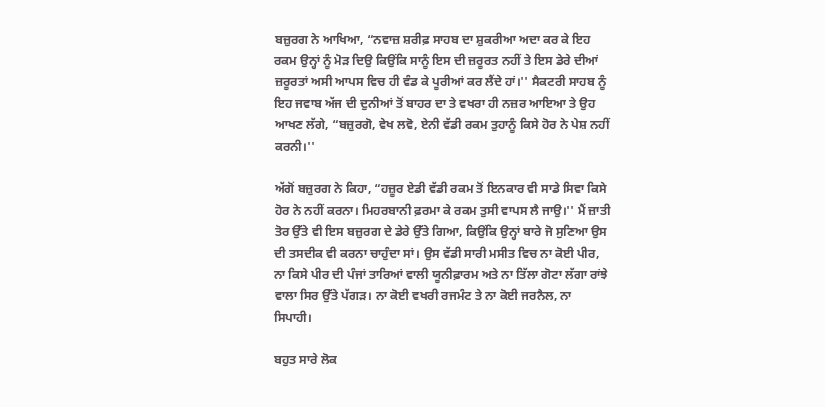ਬਜ਼ੁਰਗ ਨੇ ਆਖਿਆ, “ਨਵਾਜ਼ ਸ਼ਰੀਫ਼ ਸਾਹਬ ਦਾ ਸ਼ੁਕਰੀਆ ਅਦਾ ਕਰ ਕੇ ਇਹ ਰਕਮ ਉਨ੍ਹਾਂ ਨੂੰ ਮੋੜ ਦਿਉ ਕਿਉਂਕਿ ਸਾਨੂੰ ਇਸ ਦੀ ਜ਼ਰੂਰਤ ਨਹੀਂ ਤੇ ਇਸ ਡੇਰੇ ਦੀਆਂ ਜ਼ਰੂਰਤਾਂ ਅਸੀ ਆਪਸ ਵਿਚ ਹੀ ਵੰਡ ਕੇ ਪੂਰੀਆਂ ਕਰ ਲੈਂਦੇ ਹਾਂ।'' ਸੈਕਟਰੀ ਸਾਹਬ ਨੂੰ ਇਹ ਜਵਾਬ ਅੱਜ ਦੀ ਦੁਨੀਆਂ ਤੋਂ ਬਾਹਰ ਦਾ ਤੇ ਵਖਰਾ ਹੀ ਨਜ਼ਰ ਆਇਆ ਤੇ ਉਹ ਆਖਣ ਲੱਗੇ, “ਬਜ਼ੁਰਗੋ, ਵੇਖ ਲਵੋ, ਏਨੀ ਵੱਡੀ ਰਕਮ ਤੁਹਾਨੂੰ ਕਿਸੇ ਹੋਰ ਨੇ ਪੇਸ਼ ਨਹੀਂ ਕਰਨੀ।''

ਅੱਗੋਂ ਬਜ਼ੁਰਗ ਨੇ ਕਿਹਾ, “ਹਜ਼ੂਰ ਏਡੀ ਵੱਡੀ ਰਕਮ ਤੋਂ ਇਨਕਾਰ ਵੀ ਸਾਡੇ ਸਿਵਾ ਕਿਸੇ ਹੋਰ ਨੇ ਨਹੀਂ ਕਰਨਾ। ਮਿਹਰਬਾਨੀ ਫ਼ਰਮਾ ਕੇ ਰਕਮ ਤੁਸੀ ਵਾਪਸ ਲੈ ਜਾਉ।'' ਮੈਂ ਜ਼ਾਤੀ ਤੋਰ ਉੱਤੇ ਵੀ ਇਸ ਬਜ਼ੁਰਗ ਦੇ ਡੇਰੇ ਉੱਤੇ ਗਿਆ, ਕਿਉਂਕਿ ਉਨ੍ਹਾਂ ਬਾਰੇ ਜੋ ਸੁਣਿਆ ਉਸ ਦੀ ਤਸਦੀਕ ਵੀ ਕਰਨਾ ਚਾਹੁੰਦਾ ਸਾਂ। ਉਸ ਵੱਡੀ ਸਾਰੀ ਮਸੀਤ ਵਿਚ ਨਾ ਕੋਈ ਪੀਰ, ਨਾ ਕਿਸੇ ਪੀਰ ਦੀ ਪੰਜਾਂ ਤਾਰਿਆਂ ਵਾਲੀ ਯੂਨੀਫ਼ਾਰਮ ਅਤੇ ਨਾ ਤਿੱਲਾ ਗੋਟਾ ਲੱਗਾ ਰਾਂਝੇ ਵਾਲਾ ਸਿਰ ਉੱਤੇ ਪੱਗੜ। ਨਾ ਕੋਈ ਵਖਰੀ ਰਜਮੰਟ ਤੇ ਨਾ ਕੋਈ ਜਰਨੈਲ, ਨਾ ਸਿਪਾਹੀ।

ਬਹੁਤ ਸਾਰੇ ਲੋਕ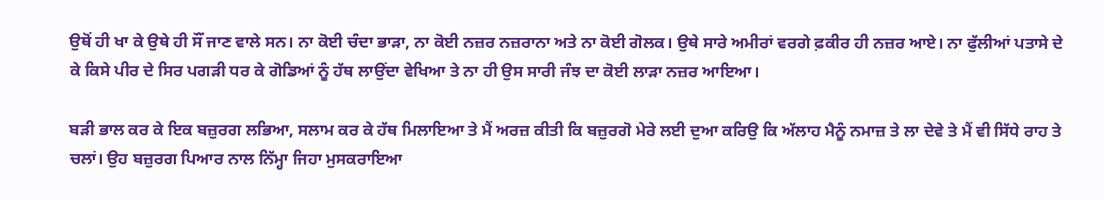ਉਥੋਂ ਹੀ ਖਾ ਕੇ ਉਥੇ ਹੀ ਸੌਂ ਜਾਣ ਵਾਲੇ ਸਨ। ਨਾ ਕੋਈ ਚੰਦਾ ਭਾੜਾ, ਨਾ ਕੋਈ ਨਜ਼ਰ ਨਜ਼ਰਾਨਾ ਅਤੇ ਨਾ ਕੋਈ ਗੋਲਕ। ਉਥੇ ਸਾਰੇ ਅਮੀਰਾਂ ਵਰਗੇ ਫ਼ਕੀਰ ਹੀ ਨਜ਼ਰ ਆਏ। ਨਾ ਫੁੱਲੀਆਂ ਪਤਾਸੇ ਦੇ ਕੇ ਕਿਸੇ ਪੀਰ ਦੇ ਸਿਰ ਪਗੜੀ ਧਰ ਕੇ ਗੋਡਿਆਂ ਨੂੰ ਹੱਥ ਲਾਉਂਦਾ ਵੇਖਿਆ ਤੇ ਨਾ ਹੀ ਉਸ ਸਾਰੀ ਜੰਝ ਦਾ ਕੋਈ ਲਾੜਾ ਨਜ਼ਰ ਆਇਆ।

ਬੜੀ ਭਾਲ ਕਰ ਕੇ ਇਕ ਬਜ਼ੁਰਗ ਲਭਿਆ, ਸਲਾਮ ਕਰ ਕੇ ਹੱਥ ਮਿਲਾਇਆ ਤੇ ਮੈਂ ਅਰਜ਼ ਕੀਤੀ ਕਿ ਬਜ਼ੁਰਗੋ ਮੇਰੇ ਲਈ ਦੁਆ ਕਰਿਉ ਕਿ ਅੱਲਾਹ ਮੈਨੂੰ ਨਮਾਜ਼ ਤੇ ਲਾ ਦੇਵੇ ਤੇ ਮੈਂ ਵੀ ਸਿੱਧੇ ਰਾਹ ਤੇ ਚਲਾਂ। ਉਹ ਬਜ਼ੁਰਗ ਪਿਆਰ ਨਾਲ ਨਿੱਮ੍ਹਾ ਜਿਹਾ ਮੁਸਕਰਾਇਆ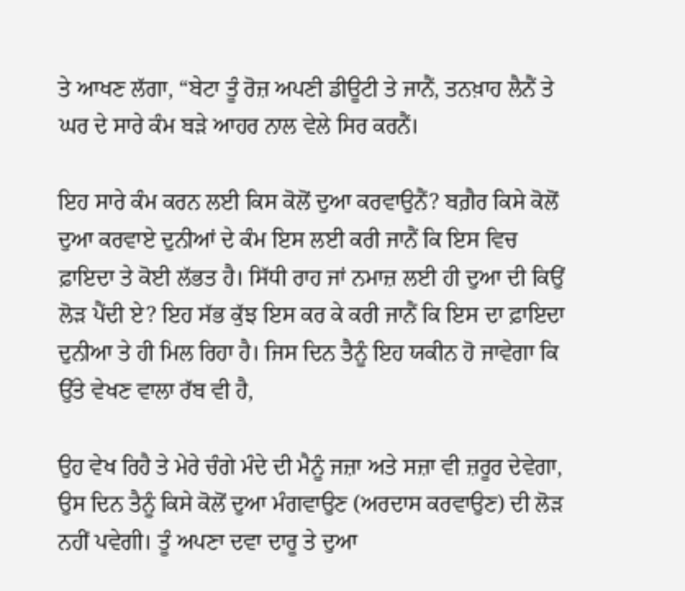ਤੇ ਆਖਣ ਲੱਗਾ, “ਬੇਟਾ ਤੂੰ ਰੋਜ਼ ਅਪਣੀ ਡੀਊਟੀ ਤੇ ਜਾਨੈਂ, ਤਨਖ਼ਾਹ ਲੈਨੈਂ ਤੇ ਘਰ ਦੇ ਸਾਰੇ ਕੰਮ ਬੜੇ ਆਹਰ ਨਾਲ ਵੇਲੇ ਸਿਰ ਕਰਨੈਂ।

ਇਹ ਸਾਰੇ ਕੰਮ ਕਰਨ ਲਈ ਕਿਸ ਕੋਲੋਂ ਦੁਆ ਕਰਵਾਉਨੈਂ? ਬਗ਼ੈਰ ਕਿਸੇ ਕੋਲੋਂ ਦੁਆ ਕਰਵਾਏ ਦੁਨੀਆਂ ਦੇ ਕੰਮ ਇਸ ਲਈ ਕਰੀ ਜਾਨੈਂ ਕਿ ਇਸ ਵਿਚ ਫ਼ਾਇਦਾ ਤੇ ਕੋਈ ਲੱਭਤ ਹੈ। ਸਿੱਧੀ ਰਾਹ ਜਾਂ ਨਮਾਜ਼ ਲਈ ਹੀ ਦੁਆ ਦੀ ਕਿਉਂ ਲੋੜ ਪੈਂਦੀ ਏ? ਇਹ ਸੱਭ ਕੁੱਝ ਇਸ ਕਰ ਕੇ ਕਰੀ ਜਾਨੈਂ ਕਿ ਇਸ ਦਾ ਫ਼ਾਇਦਾ ਦੁਨੀਆ ਤੇ ਹੀ ਮਿਲ ਰਿਹਾ ਹੈ। ਜਿਸ ਦਿਨ ਤੈਨੂੰ ਇਹ ਯਕੀਨ ਹੋ ਜਾਵੇਗਾ ਕਿ ਉੱਤੇ ਵੇਖਣ ਵਾਲਾ ਰੱਬ ਵੀ ਹੈ,

ਉਹ ਵੇਖ ਰਿਹੈ ਤੇ ਮੇਰੇ ਚੰਗੇ ਮੰਦੇ ਦੀ ਮੈਨੂੰ ਜਜ਼ਾ ਅਤੇ ਸਜ਼ਾ ਵੀ ਜ਼ਰੂਰ ਦੇਵੇਗਾ, ਉਸ ਦਿਨ ਤੈਨੂੰ ਕਿਸੇ ਕੋਲੋਂ ਦੁਆ ਮੰਗਵਾਉਣ (ਅਰਦਾਸ ਕਰਵਾਉਣ) ਦੀ ਲੋੜ ਨਹੀਂ ਪਵੇਗੀ। ਤੂੰ ਅਪਣਾ ਦਵਾ ਦਾਰੂ ਤੇ ਦੁਆ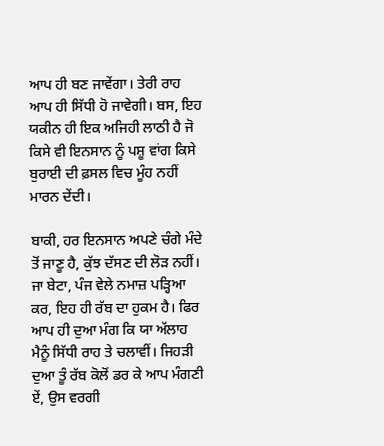ਆਪ ਹੀ ਬਣ ਜਾਵੇਂਗਾ। ਤੇਰੀ ਰਾਹ ਆਪ ਹੀ ਸਿੱਧੀ ਹੋ ਜਾਵੇਗੀ। ਬਸ, ਇਹ ਯਕੀਨ ਹੀ ਇਕ ਅਜਿਹੀ ਲਾਠੀ ਹੈ ਜੋ ਕਿਸੇ ਵੀ ਇਨਸਾਨ ਨੂੰ ਪਸ਼ੂ ਵਾਂਗ ਕਿਸੇ ਬੁਰਾਈ ਦੀ ਫ਼ਸਲ ਵਿਚ ਮੂੰਹ ਨਹੀਂ ਮਾਰਨ ਦੇਂਦੀ।

ਬਾਕੀ, ਹਰ ਇਨਸਾਨ ਅਪਣੇ ਚੰਗੇ ਮੰਦੇ ਤੋਂ ਜਾਣੂ ਹੈ, ਕੁੱਝ ਦੱਸਣ ਦੀ ਲੋੜ ਨਹੀਂ। ਜਾ ਬੇਟਾ, ਪੰਜ ਵੇਲੇ ਨਮਾਜ਼ ਪੜ੍ਹਿਆ ਕਰ, ਇਹ ਹੀ ਰੱਬ ਦਾ ਹੁਕਮ ਹੈ। ਫਿਰ ਆਪ ਹੀ ਦੁਆ ਮੰਗ ਕਿ ਯਾ ਅੱਲਾਹ ਮੈਨੂੰ ਸਿੱਧੀ ਰਾਹ ਤੇ ਚਲਾਵੀਂ। ਜਿਹੜੀ ਦੁਆ ਤੂੰ ਰੱਬ ਕੋਲੋਂ ਡਰ ਕੇ ਆਪ ਮੰਗਣੀ ਏਂ, ਉਸ ਵਰਗੀ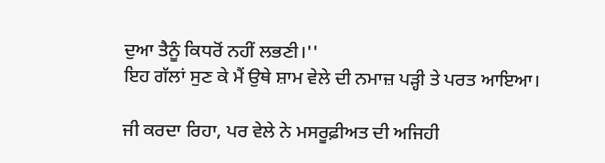ਦੁਆ ਤੈਨੂੰ ਕਿਧਰੋਂ ਨਹੀਂ ਲਭਣੀ।''
ਇਹ ਗੱਲਾਂ ਸੁਣ ਕੇ ਮੈਂ ਉਥੇ ਸ਼ਾਮ ਵੇਲੇ ਦੀ ਨਮਾਜ਼ ਪੜ੍ਹੀ ਤੇ ਪਰਤ ਆਇਆ।

ਜੀ ਕਰਦਾ ਰਿਹਾ, ਪਰ ਵੇਲੇ ਨੇ ਮਸਰੂਫ਼ੀਅਤ ਦੀ ਅਜਿਹੀ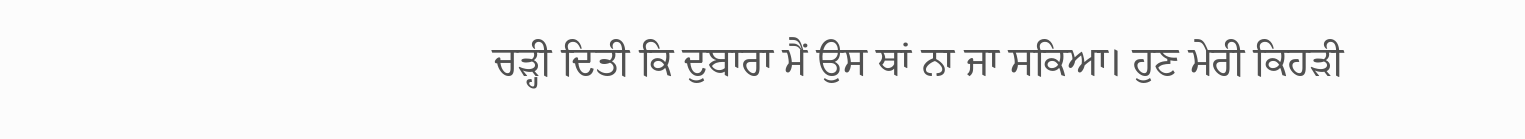ਚੜ੍ਹੀ ਦਿਤੀ ਕਿ ਦੁਬਾਰਾ ਮੈਂ ਉਸ ਥਾਂ ਨਾ ਜਾ ਸਕਿਆ। ਹੁਣ ਮੇਰੀ ਕਿਹੜੀ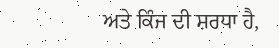ਅਤੇ ਕਿੰਜ ਦੀ ਸ਼ਰਧਾ ਹੈ,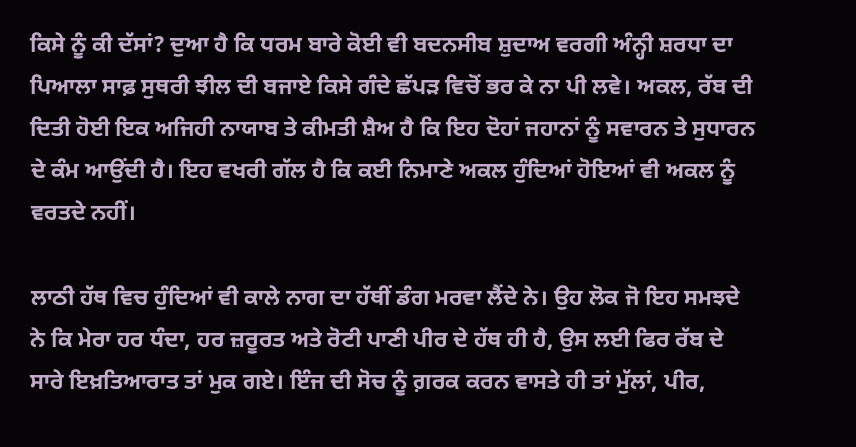ਕਿਸੇ ਨੂੰ ਕੀ ਦੱਸਾਂ? ਦੁਆ ਹੈ ਕਿ ਧਰਮ ਬਾਰੇ ਕੋਈ ਵੀ ਬਦਨਸੀਬ ਸ਼ੁਦਾਅ ਵਰਗੀ ਅੰਨ੍ਹੀ ਸ਼ਰਧਾ ਦਾ ਪਿਆਲਾ ਸਾਫ਼ ਸੁਥਰੀ ਝੀਲ ਦੀ ਬਜਾਏ ਕਿਸੇ ਗੰਦੇ ਛੱਪੜ ਵਿਚੋਂ ਭਰ ਕੇ ਨਾ ਪੀ ਲਵੇ। ਅਕਲ, ਰੱਬ ਦੀ ਦਿਤੀ ਹੋਈ ਇਕ ਅਜਿਹੀ ਨਾਯਾਬ ਤੇ ਕੀਮਤੀ ਸ਼ੈਅ ਹੈ ਕਿ ਇਹ ਦੋਹਾਂ ਜਹਾਨਾਂ ਨੂੰ ਸਵਾਰਨ ਤੇ ਸੁਧਾਰਨ ਦੇ ਕੰਮ ਆਉਂਦੀ ਹੈ। ਇਹ ਵਖਰੀ ਗੱਲ ਹੈ ਕਿ ਕਈ ਨਿਮਾਣੇ ਅਕਲ ਹੁੰਦਿਆਂ ਹੋਇਆਂ ਵੀ ਅਕਲ ਨੂੰ ਵਰਤਦੇ ਨਹੀਂ।

ਲਾਠੀ ਹੱਥ ਵਿਚ ਹੁੰਦਿਆਂ ਵੀ ਕਾਲੇ ਨਾਗ ਦਾ ਹੱਥੀਂ ਡੰਗ ਮਰਵਾ ਲੈਂਦੇ ਨੇ। ਉਹ ਲੋਕ ਜੋ ਇਹ ਸਮਝਦੇ ਨੇ ਕਿ ਮੇਰਾ ਹਰ ਧੰਦਾ, ਹਰ ਜ਼ਰੂਰਤ ਅਤੇ ਰੋਟੀ ਪਾਣੀ ਪੀਰ ਦੇ ਹੱਥ ਹੀ ਹੈ, ਉਸ ਲਈ ਫਿਰ ਰੱਬ ਦੇ ਸਾਰੇ ਇਖ਼ਤਿਆਰਾਤ ਤਾਂ ਮੁਕ ਗਏ। ਇੰਜ ਦੀ ਸੋਚ ਨੂੰ ਗ਼ਰਕ ਕਰਨ ਵਾਸਤੇ ਹੀ ਤਾਂ ਮੁੱਲਾਂ, ਪੀਰ,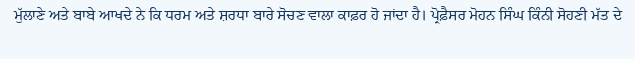ਮੁੱਲਾਣੇ ਅਤੇ ਬਾਬੇ ਆਖਦੇ ਨੇ ਕਿ ਧਰਮ ਅਤੇ ਸ਼ਰਧਾ ਬਾਰੇ ਸੋਚਣ ਵਾਲਾ ਕਾਫ਼ਰ ਹੋ ਜਾਂਦਾ ਹੈ। ਪ੍ਰੋਫ਼ੈਸਰ ਮੋਹਨ ਸਿੰਘ ਕਿੰਨੀ ਸੋਹਣੀ ਮੱਤ ਦੇ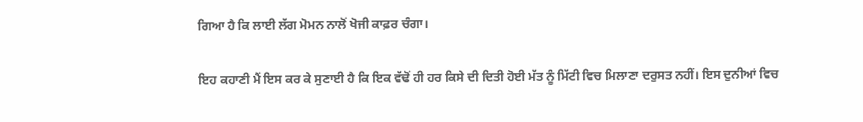ਗਿਆ ਹੈ ਕਿ ਲਾਈ ਲੱਗ ਮੋਮਨ ਨਾਲੋਂ ਖੋਜੀ ਕਾਫ਼ਰ ਚੰਗਾ।

ਇਹ ਕਹਾਣੀ ਮੈਂ ਇਸ ਕਰ ਕੇ ਸੁਣਾਈ ਹੈ ਕਿ ਇਕ ਵੱਢੋਂ ਹੀ ਹਰ ਕਿਸੇ ਦੀ ਦਿਤੀ ਹੋਈ ਮੱਤ ਨੂੰ ਮਿੱਟੀ ਵਿਚ ਮਿਲਾਣਾ ਦਰੁਸਤ ਨਹੀਂ। ਇਸ ਦੁਨੀਆਂ ਵਿਚ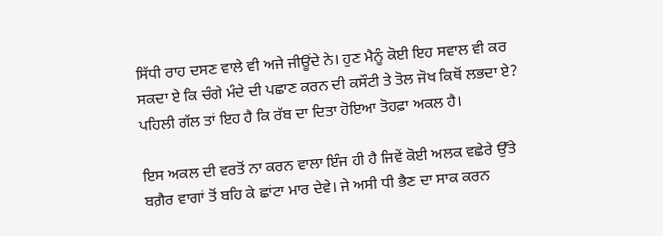ਸਿੱਧੀ ਰਾਹ ਦਸਣ ਵਾਲੇ ਵੀ ਅਜੇ ਜੀਊਂਦੇ ਨੇ। ਹੁਣ ਮੈਨੂੰ ਕੋਈ ਇਹ ਸਵਾਲ ਵੀ ਕਰ ਸਕਦਾ ਏ ਕਿ ਚੰਗੇ ਮੰਦੇ ਦੀ ਪਛਾਣ ਕਰਨ ਦੀ ਕਸੌਟੀ ਤੇ ਤੋਲ ਜੋਖ ਕਿਥੋਂ ਲਭਦਾ ਏ? ਪਹਿਲੀ ਗੱਲ ਤਾਂ ਇਹ ਹੈ ਕਿ ਰੱਬ ਦਾ ਦਿਤਾ ਹੋਇਆ ਤੋਹਫ਼ਾ ਅਕਲ ਹੈ।

ਇਸ ਅਕਲ ਦੀ ਵਰਤੋਂ ਨਾ ਕਰਨ ਵਾਲਾ ਇੰਜ ਹੀ ਹੈ ਜਿਵੇਂ ਕੋਈ ਅਲਕ ਵਛੇਰੇ ਉੱਤੇ ਬਗ਼ੈਰ ਵਾਗਾਂ ਤੋਂ ਬਹਿ ਕੇ ਛਾਂਟਾ ਮਾਰ ਦੇਵੇ। ਜੇ ਅਸੀ ਧੀ ਭੈਣ ਦਾ ਸਾਕ ਕਰਨ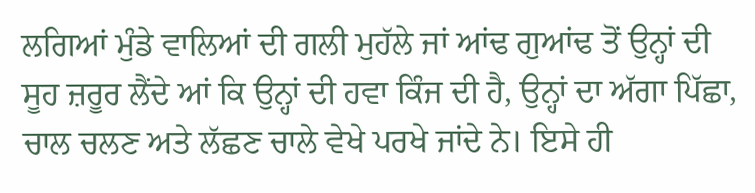ਲਗਿਆਂ ਮੁੰਡੇ ਵਾਲਿਆਂ ਦੀ ਗਲੀ ਮੁਹੱਲੇ ਜਾਂ ਆਂਢ ਗੁਆਂਢ ਤੋਂ ਉਨ੍ਹਾਂ ਦੀ ਸੂਹ ਜ਼ਰੂਰ ਲੈਂਦੇ ਆਂ ਕਿ ਉਨ੍ਹਾਂ ਦੀ ਹਵਾ ਕਿੰਜ ਦੀ ਹੈ, ਉਨ੍ਹਾਂ ਦਾ ਅੱਗਾ ਪਿੱਛਾ, ਚਾਲ ਚਲਣ ਅਤੇ ਲੱਛਣ ਚਾਲੇ ਵੇਖੇ ਪਰਖੇ ਜਾਂਦੇ ਨੇ। ਇਸੇ ਹੀ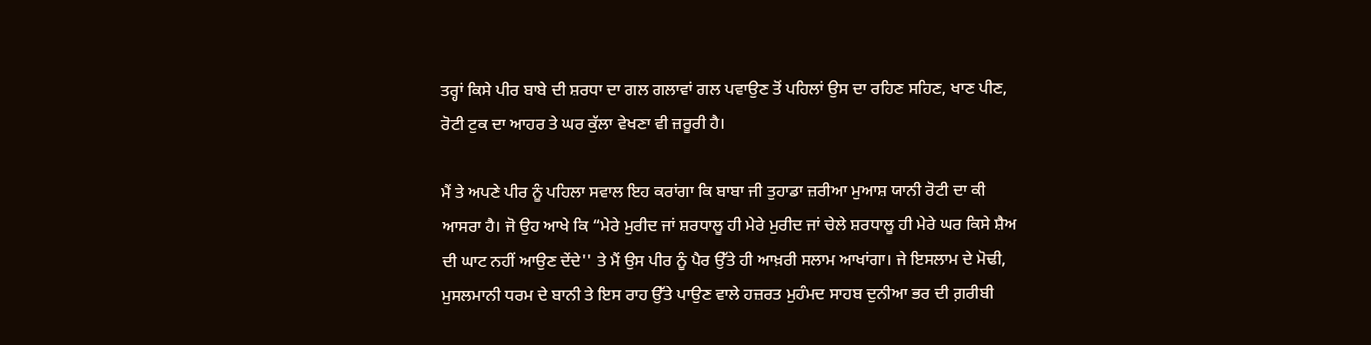ਤਰ੍ਹਾਂ ਕਿਸੇ ਪੀਰ ਬਾਬੇ ਦੀ ਸ਼ਰਧਾ ਦਾ ਗਲ ਗਲਾਵਾਂ ਗਲ ਪਵਾਉਣ ਤੋਂ ਪਹਿਲਾਂ ਉਸ ਦਾ ਰਹਿਣ ਸਹਿਣ, ਖਾਣ ਪੀਣ, ਰੋਟੀ ਟੁਕ ਦਾ ਆਹਰ ਤੇ ਘਰ ਕੁੱਲਾ ਵੇਖਣਾ ਵੀ ਜ਼ਰੂਰੀ ਹੈ।

ਮੈਂ ਤੇ ਅਪਣੇ ਪੀਰ ਨੂੰ ਪਹਿਲਾ ਸਵਾਲ ਇਹ ਕਰਾਂਗਾ ਕਿ ਬਾਬਾ ਜੀ ਤੁਹਾਡਾ ਜ਼ਰੀਆ ਮੁਆਸ਼ ਯਾਨੀ ਰੋਟੀ ਦਾ ਕੀ ਆਸਰਾ ਹੈ। ਜੋ ਉਹ ਆਖੇ ਕਿ “ਮੇਰੇ ਮੁਰੀਦ ਜਾਂ ਸ਼ਰਧਾਲੂ ਹੀ ਮੇਰੇ ਮੁਰੀਦ ਜਾਂ ਚੇਲੇ ਸ਼ਰਧਾਲੂ ਹੀ ਮੇਰੇ ਘਰ ਕਿਸੇ ਸ਼ੈਅ ਦੀ ਘਾਟ ਨਹੀਂ ਆਉਣ ਦੇਂਦੇ'' ਤੇ ਮੈਂ ਉਸ ਪੀਰ ਨੂੰ ਪੈਰ ਉੱਤੇ ਹੀ ਆਖ਼ਰੀ ਸਲਾਮ ਆਖਾਂਗਾ। ਜੇ ਇਸਲਾਮ ਦੇ ਮੋਢੀ, ਮੁਸਲਮਾਨੀ ਧਰਮ ਦੇ ਬਾਨੀ ਤੇ ਇਸ ਰਾਹ ਉੱਤੇ ਪਾਉਣ ਵਾਲੇ ਹਜ਼ਰਤ ਮੁਹੰਮਦ ਸਾਹਬ ਦੁਨੀਆ ਭਰ ਦੀ ਗ਼ਰੀਬੀ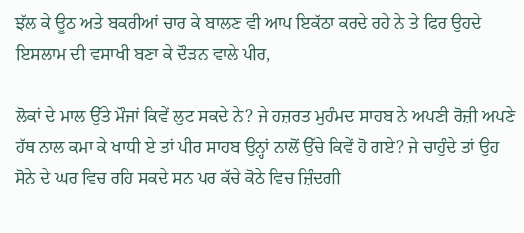ਝੱਲ ਕੇ ਊਠ ਅਤੇ ਬਕਰੀਆਂ ਚਾਰ ਕੇ ਬਾਲਣ ਵੀ ਆਪ ਇਕੱਠਾ ਕਰਦੇ ਰਹੇ ਨੇ ਤੇ ਫਿਰ ਉਹਦੇ ਇਸਲਾਮ ਦੀ ਵਸਾਖੀ ਬਣਾ ਕੇ ਦੌੜਨ ਵਾਲੇ ਪੀਰ,

ਲੋਕਾਂ ਦੇ ਮਾਲ ਉੱਤੇ ਮੌਜਾਂ ਕਿਵੇਂ ਲੁਟ ਸਕਦੇ ਨੇ? ਜੇ ਹਜ਼ਰਤ ਮੁਹੰਮਦ ਸਾਹਬ ਨੇ ਅਪਣੀ ਰੋਜ਼ੀ ਅਪਣੇ ਹੱਥ ਨਾਲ ਕਮਾ ਕੇ ਖਾਧੀ ਏ ਤਾਂ ਪੀਰ ਸਾਹਬ ਉਨ੍ਹਾਂ ਨਾਲੋਂ ਉੱਚੇ ਕਿਵੇਂ ਹੋ ਗਏ? ਜੇ ਚਾਹੁੰਦੇ ਤਾਂ ਉਹ ਸੋਨੇ ਦੇ ਘਰ ਵਿਚ ਰਹਿ ਸਕਦੇ ਸਨ ਪਰ ਕੱਚੇ ਕੋਠੇ ਵਿਚ ਜ਼ਿੰਦਗੀ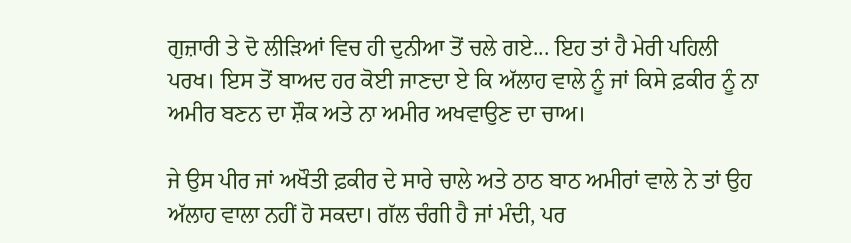ਗੁਜ਼ਾਰੀ ਤੇ ਦੋ ਲੀੜਿਆਂ ਵਿਚ ਹੀ ਦੁਨੀਆ ਤੋਂ ਚਲੇ ਗਏ... ਇਹ ਤਾਂ ਹੈ ਮੇਰੀ ਪਹਿਲੀ ਪਰਖ। ਇਸ ਤੋਂ ਬਾਅਦ ਹਰ ਕੋਈ ਜਾਣਦਾ ਏ ਕਿ ਅੱਲਾਹ ਵਾਲੇ ਨੂੰ ਜਾਂ ਕਿਸੇ ਫ਼ਕੀਰ ਨੂੰ ਨਾ ਅਮੀਰ ਬਣਨ ਦਾ ਸ਼ੌਕ ਅਤੇ ਨਾ ਅਮੀਰ ਅਖਵਾਉਣ ਦਾ ਚਾਅ।

ਜੇ ਉਸ ਪੀਰ ਜਾਂ ਅਖੌਤੀ ਫ਼ਕੀਰ ਦੇ ਸਾਰੇ ਚਾਲੇ ਅਤੇ ਠਾਠ ਬਾਠ ਅਮੀਰਾਂ ਵਾਲੇ ਨੇ ਤਾਂ ਉਹ ਅੱਲਾਹ ਵਾਲਾ ਨਹੀਂ ਹੋ ਸਕਦਾ। ਗੱਲ ਚੰਗੀ ਹੈ ਜਾਂ ਮੰਦੀ, ਪਰ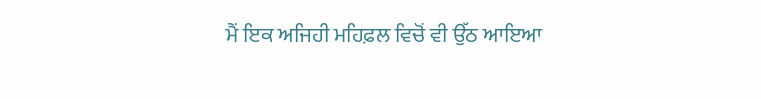ਮੈਂ ਇਕ ਅਜਿਹੀ ਮਹਿਫ਼ਲ ਵਿਚੋਂ ਵੀ ਉੱਠ ਆਇਆ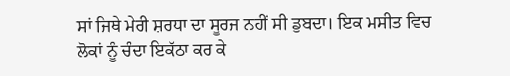ਸਾਂ ਜਿਥੇ ਮੇਰੀ ਸ਼ਰਧਾ ਦਾ ਸੂਰਜ ਨਹੀਂ ਸੀ ਡੁਬਦਾ। ਇਕ ਮਸੀਤ ਵਿਚ ਲੋਕਾਂ ਨੂੰ ਚੰਦਾ ਇਕੱਠਾ ਕਰ ਕੇ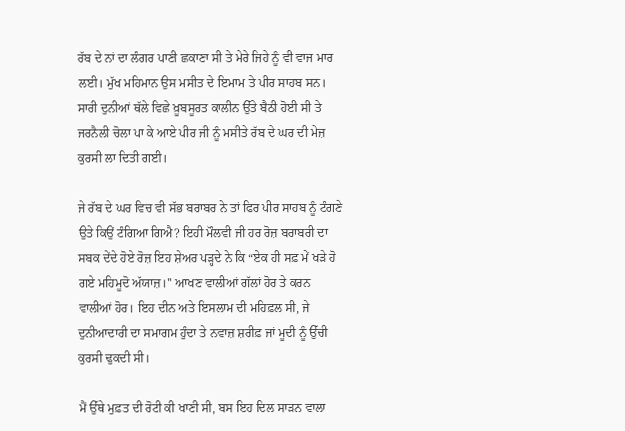ਰੱਬ ਦੇ ਨਾਂ ਦਾ ਲੰਗਰ ਪਾਣੀ ਛਕਾਣਾ ਸੀ ਤੇ ਮੇਰੇ ਜਿਹੇ ਨੂੰ ਵੀ ਵਾਜ ਮਾਰ ਲਈ। ਮੁੱਖ ਮਹਿਮਾਨ ਉਸ ਮਸੀਤ ਦੇ ਇਮਾਮ ਤੇ ਪੀਰ ਸਾਹਬ ਸਨ। ਸਾਰੀ ਦੁਨੀਆਂ ਥੱਲੇ ਵਿਛੇ ਖ਼ੂਬਸੂਰਤ ਕਾਲੀਨ ਉੱਤੇ ਬੈਠੀ ਹੋਈ ਸੀ ਤੇ ਜਰਨੈਲੀ ਚੋਲਾ ਪਾ ਕੇ ਆਏ ਪੀਰ ਜੀ ਨੂੰ ਮਸੀਤੇ ਰੱਬ ਦੇ ਘਰ ਦੀ ਮੇਜ਼ ਕੁਰਸੀ ਲਾ ਦਿਤੀ ਗਈ।

ਜੇ ਰੱਬ ਦੇ ਘਰ ਵਿਚ ਵੀ ਸੱਭ ਬਰਾਬਰ ਨੇ ਤਾਂ ਫਿਰ ਪੀਰ ਸਾਹਬ ਨੂੰ ਟੰਗਣੇ ਉਤੇ ਕਿਉਂ ਟੰਗਿਆ ਗਿਐ? ਇਹੀ ਮੌਲਵੀ ਜੀ ਹਰ ਰੋਜ਼ ਬਰਾਬਰੀ ਦਾ ਸਬਕ ਦੇਂਦੇ ਹੋਏ ਰੋਜ਼ ਇਹ ਸ਼ੇਅਰ ਪੜ੍ਹਦੇ ਨੇ ਕਿ “ਏਕ ਹੀ ਸਫ਼ ਮੇਂ ਖੜੇ ਹੋ ਗਏ ਮਹਿਮੂਦੋ ਅੱਯਾਜ਼।'' ਆਖਣ ਵਾਲੀਆਂ ਗੱਲਾਂ ਹੋਰ ਤੇ ਕਰਨ ਵਾਲੀਆਂ ਹੋਰ। ਇਹ ਦੀਨ ਅਤੇ ਇਸਲਾਮ ਦੀ ਮਹਿਫ਼ਲ ਸੀ, ਜੇ ਦੁਨੀਆਦਾਰੀ ਦਾ ਸਮਾਗਮ ਹੁੰਦਾ ਤੇ ਨਵਾਜ਼ ਸ਼ਰੀਫ਼ ਜਾਂ ਮੂਦੀ ਨੂੰ ਉੱਚੀ ਕੁਰਸੀ ਢੁਕਦੀ ਸੀ।

ਮੈਂ ਉੱਥੇ ਮੁਫ਼ਤ ਦੀ ਰੋਟੀ ਕੀ ਖਾਣੀ ਸੀ, ਬਸ ਇਹ ਦਿਲ ਸਾੜਨ ਵਾਲਾ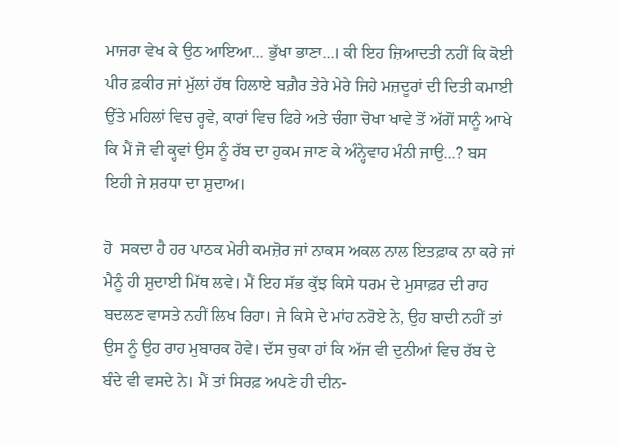ਮਾਜਰਾ ਵੇਖ ਕੇ ਉਠ ਆਇਆ... ਭੁੱਖਾ ਭਾਣਾ...। ਕੀ ਇਹ ਜ਼ਿਆਦਤੀ ਨਹੀਂ ਕਿ ਕੋਈ ਪੀਰ ਫ਼ਕੀਰ ਜਾਂ ਮੁੱਲਾਂ ਹੱਥ ਹਿਲਾਏ ਬਗ਼ੈਰ ਤੇਰੇ ਮੇਰੇ ਜਿਹੇ ਮਜ਼ਦੂਰਾਂ ਦੀ ਦਿਤੀ ਕਮਾਈ ਉੱਤੇ ਮਹਿਲਾਂ ਵਿਚ ਰ੍ਹਵੇ, ਕਾਰਾਂ ਵਿਚ ਫਿਰੇ ਅਤੇ ਚੰਗਾ ਚੋਖਾ ਖਾਵੇ ਤੋਂ ਅੱਗੋਂ ਸਾਨੂੰ ਆਖੇ ਕਿ ਮੈਂ ਜੋ ਵੀ ਕ੍ਹਵਾਂ ਉਸ ਨੂੰ ਰੱਬ ਦਾ ਹੁਕਮ ਜਾਣ ਕੇ ਅੰਨ੍ਹੇਵਾਹ ਮੰਨੀ ਜਾਉ...? ਬਸ ਇਹੀ ਜੇ ਸ਼ਰਧਾ ਦਾ ਸ਼ੁਦਾਅ।

ਹੋ  ਸਕਦਾ ਹੈ ਹਰ ਪਾਠਕ ਮੇਰੀ ਕਮਜ਼ੋਰ ਜਾਂ ਨਾਕਸ ਅਕਲ ਨਾਲ ਇਤਫ਼ਾਕ ਨਾ ਕਰੇ ਜਾਂ ਮੈਨੂੰ ਹੀ ਸ਼ੁਦਾਈ ਮਿੱਥ ਲਵੇ। ਮੈਂ ਇਹ ਸੱਭ ਕੁੱਝ ਕਿਸੇ ਧਰਮ ਦੇ ਮੁਸਾਫ਼ਰ ਦੀ ਰਾਹ ਬਦਲਣ ਵਾਸਤੇ ਨਹੀਂ ਲਿਖ ਰਿਹਾ। ਜੇ ਕਿਸੇ ਦੇ ਮਾਂਹ ਨਰੋਏ ਨੇ, ਉਹ ਬਾਦੀ ਨਹੀਂ ਤਾਂ ਉਸ ਨੂੰ ਉਹ ਰਾਹ ਮੁਬਾਰਕ ਹੋਵੇ। ਦੱਸ ਚੁਕਾ ਹਾਂ ਕਿ ਅੱਜ ਵੀ ਦੁਨੀਆਂ ਵਿਚ ਰੱਬ ਦੇ ਬੰਦੇ ਵੀ ਵਸਦੇ ਨੇ। ਮੈਂ ਤਾਂ ਸਿਰਫ਼ ਅਪਣੇ ਹੀ ਦੀਨ-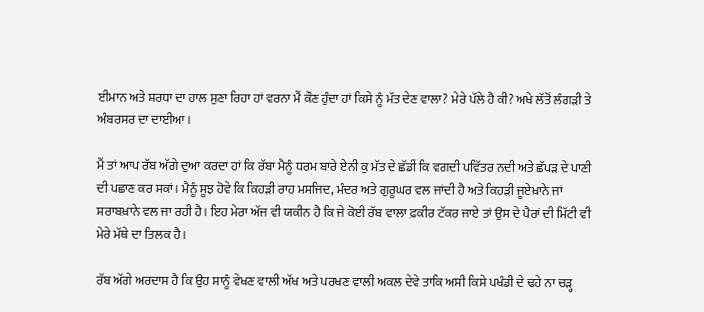ਈਮਾਨ ਅਤੇ ਸ਼ਰਧਾ ਦਾ ਹਾਲ ਸੁਣਾ ਰਿਹਾ ਹਾਂ ਵਰਨਾ ਮੈਂ ਕੌਣ ਹੁੰਦਾ ਹਾਂ ਕਿਸੇ ਨੂੰ ਮੱਤ ਦੇਣ ਵਾਲਾ? ਮੇਰੇ ਪੱਲੇ ਹੈ ਕੀ? ਅਖੇ ਲੱਤੋਂ ਲੰਗੜੀ ਤੇ ਅੰਬਰਸਰ ਦਾ ਦਾਈਆ।

ਮੈਂ ਤਾਂ ਆਪ ਰੱਬ ਅੱਗੇ ਦੁਆ ਕਰਦਾ ਹਾਂ ਕਿ ਰੱਬਾ ਮੈਨੂੰ ਧਰਮ ਬਾਰੇ ਏਨੀ ਕੁ ਮੱਤ ਦੇ ਛੱਡੀਂ ਕਿ ਵਗਦੀ ਪਵਿੱਤਰ ਨਦੀ ਅਤੇ ਛੱਪੜ ਦੇ ਪਾਣੀ ਦੀ ਪਛਾਣ ਕਰ ਸਕਾਂ। ਮੈਨੂੰ ਸੂਝ ਹੋਵੇ ਕਿ ਕਿਹੜੀ ਰਾਹ ਮਸਜਿਦ, ਮੰਦਰ ਅਤੇ ਗੁਰੂਘਰ ਵਲ ਜਾਂਦੀ ਹੈ ਅਤੇ ਕਿਹੜੀ ਜੂਏਖ਼ਾਨੇ ਜਾਂ ਸ਼ਰਾਬਖ਼ਾਨੇ ਵਲ ਜਾ ਰਹੀ ਹੈ। ਇਹ ਮੇਰਾ ਅੱਜ ਵੀ ਯਕੀਨ ਹੈ ਕਿ ਜੇ ਕੋਈ ਰੱਬ ਵਾਲਾ ਫ਼ਕੀਰ ਟੱਕਰ ਜਾਏ ਤਾਂ ਉਸ ਦੇ ਪੈਰਾਂ ਦੀ ਮਿੱਟੀ ਵੀ ਮੇਰੇ ਮੱਥੇ ਦਾ ਤਿਲਕ ਹੈ।

ਰੱਬ ਅੱਗੇ ਅਰਦਾਸ ਹੈ ਕਿ ਉਹ ਸਾਨੂੰ ਵੇਖਣ ਵਾਲੀ ਅੱਖ ਅਤੇ ਪਰਖਣ ਵਾਲੀ ਅਕਲ ਦੇਵੇ ਤਾਕਿ ਅਸੀ ਕਿਸੇ ਪਖੰਡੀ ਦੇ ਢਹੇ ਨਾ ਚੜ੍ਹ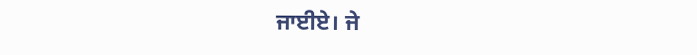ਜਾਈਏ। ਜੇ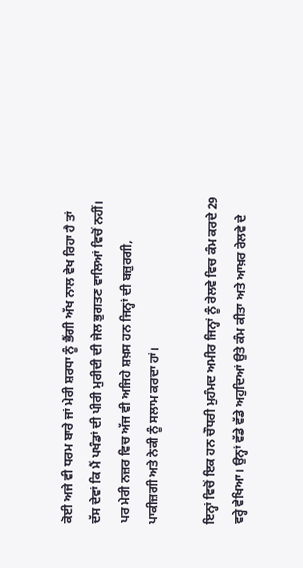ਕੋਈ ਅਜੇ ਵੀ ਧਰਮ ਬਾਰੇ ਜਾਂ ਮੇਰੀ ਸ਼ਰਧਾ ਨੂੰ ਭੈਂਗੀ ਅੱਖ ਨਾਲ ਵੇਖ ਰਿਹਾ ਹੈ ਤਾਂ ਦੱਸ ਦੇਵਾਂ ਕਿ ਮੈਂ ਪਖੰਡਾਂ ਦੀ ਪੀਰੀ ਮੁਰੀਦੀ ਦੀ ਜੇਲ ਭੁਗਤਣ ਵਾਲਿਆਂ ਵਿਚੋਂ ਨਹੀਂ। ਪਰ ਮੇਰੀ ਨਜ਼ਰ ਵਿਚ ਅੱਜ ਵੀ ਅਜਿਹੇ ਸ਼ਖ਼ਸ ਹਨ ਜਿਨ੍ਹਾਂ ਦੀ ਬਜ਼ੁਰਗੀ, ਪਾਕੀਜ਼ਗੀ ਅਤੇ ਨੇਕੀ ਨੂੰ ਸਲਾਮ ਕਰਦਾ ਹਾਂ।

ਇਨ੍ਹਾਂ ਵਿਚੋਂ ਇਕ ਹਨ ਚੌਧਰੀ ਮੁਹੰਮਦ ਅਮੀਰ ਜਿਨ੍ਹਾਂ ਨੂੰ ਰੇਲਵੇ ਵਿਚ ਕੰਮ ਕਰਦੇ 29 ਵਰ੍ਹੇ ਵੇਖਿਆ। ਉਨ੍ਹਾਂ ਵੱਡੇ ਵੱਡੇ ਅਹੁਦਿਆਂ ਉਤੇ ਕੰਮ ਕੀਤਾ ਅਤੇ ਆਖ਼ਰ ਰੇਲਵੇ ਦੇ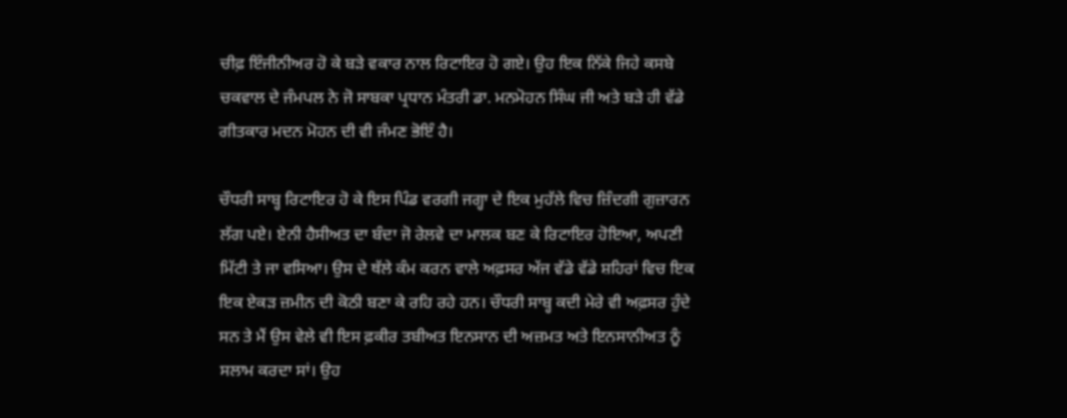ਚੀਫ਼ ਇੰਜੀਨੀਅਰ ਹੋ ਕੇ ਬੜੇ ਵਕਾਰ ਨਾਲ ਰਿਟਾਇਰ ਹੋ ਗਏ। ਉਹ ਇਕ ਨਿੱਕੇ ਜਿਹੇ ਕਸਬੇ ਚਕਵਾਲ ਦੇ ਜੰਮਪਲ ਨੇ ਜੋ ਸਾਬਕਾ ਪ੍ਰਧਾਨ ਮੰਤਰੀ ਡਾ. ਮਨਮੋਹਨ ਸਿੰਘ ਜੀ ਅਤੇ ਬੜੇ ਹੀ ਵੱਡੇ ਗੀਤਕਾਰ ਮਦਨ ਮੋਹਨ ਦੀ ਵੀ ਜੰਮਣ ਭੋਇੰ ਹੈ।

ਚੌਧਰੀ ਸਾਬ੍ਹ ਰਿਟਾਇਰ ਹੋ ਕੇ ਇਸ ਪਿੰਡ ਵਰਗੀ ਜਗ੍ਹਾ ਦੇ ਇਕ ਮੁਹੱਲੇ ਵਿਚ ਜ਼ਿੰਦਗੀ ਗੁਜ਼ਾਰਨ ਲੱਗ ਪਏ। ਏਨੀ ਹੈਸੀਅਤ ਦਾ ਬੰਦਾ ਜੋ ਰੇਲਵੇ ਦਾ ਮਾਲਕ ਬਣ ਕੇ ਰਿਟਾਇਰ ਹੋਇਆ, ਅਪਣੀ ਮਿੱਟੀ ਤੇ ਜਾ ਵਸਿਆ। ਉਸ ਦੇ ਥੱਲੇ ਕੰਮ ਕਰਨ ਵਾਲੇ ਅਫ਼ਸਰ ਅੱਜ ਵੱਡੇ ਵੱਡੇ ਸ਼ਹਿਰਾਂ ਵਿਚ ਇਕ ਇਕ ਏਕੜ ਜ਼ਮੀਨ ਦੀ ਕੋਠੀ ਬਣਾ ਕੇ ਰਹਿ ਰਹੇ ਹਨ। ਚੌਧਰੀ ਸਾਬ੍ਹ ਕਦੀ ਮੇਰੇ ਵੀ ਅਫ਼ਸਰ ਹੁੰਦੇ ਸਨ ਤੇ ਮੈਂ ਉਸ ਵੇਲੇ ਵੀ ਇਸ ਫ਼ਕੀਰ ਤਬੀਅਤ ਇਨਸਾਨ ਦੀ ਅਜ਼ਮਤ ਅਤੇ ਇਨਸਾਨੀਅਤ ਨੂੰ ਸਲਾਮ ਕਰਦਾ ਸਾਂ। ਉਹ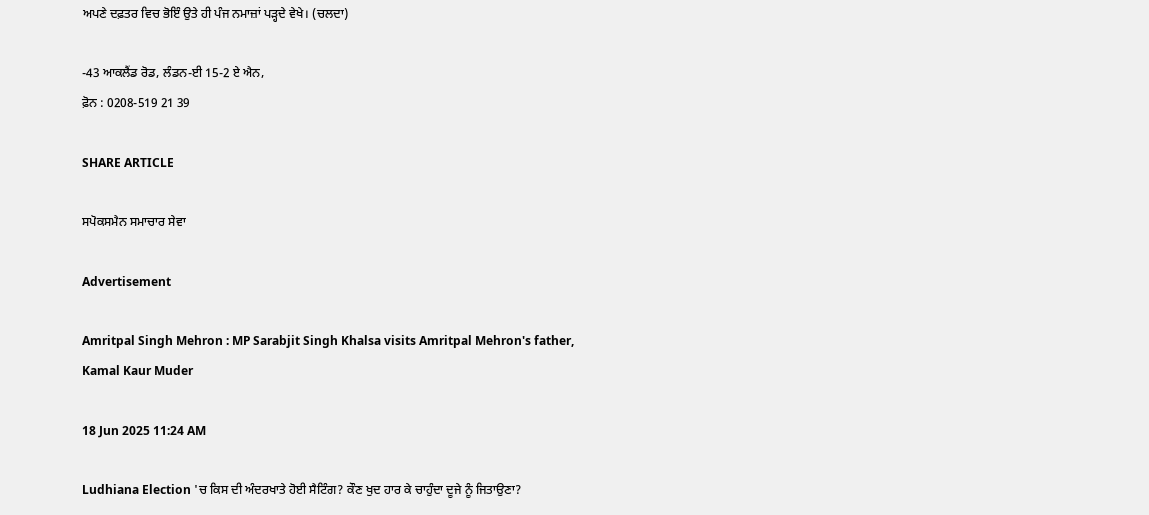ਅਪਣੇ ਦਫ਼ਤਰ ਵਿਚ ਭੋਇੰ ਉਤੇ ਹੀ ਪੰਜ ਨਮਾਜ਼ਾਂ ਪੜ੍ਹਦੇ ਵੇਖੇ। (ਚਲਦਾ)

-43 ਆਕਲੈਂਡ ਰੋਡ, ਲੰਡਨ-ਈ 15-2 ਏ ਐਨ,
ਫ਼ੋਨ : 0208-519 21 39

SHARE ARTICLE

ਸਪੋਕਸਮੈਨ ਸਮਾਚਾਰ ਸੇਵਾ

Advertisement

Amritpal Singh Mehron : MP Sarabjit Singh Khalsa visits Amritpal Mehron's father, Kamal Kaur Muder

18 Jun 2025 11:24 AM

Ludhiana Election 'ਚ ਕਿਸ ਦੀ ਅੰਦਰਖਾਤੇ ਹੋਈ ਸੈਟਿੰਗ? ਕੌਣ ਖੁਦ ਹਾਰ ਕੇ ਚਾਹੁੰਦਾ ਦੂਜੇ ਨੂੰ ਜਿਤਾਉਣਾ?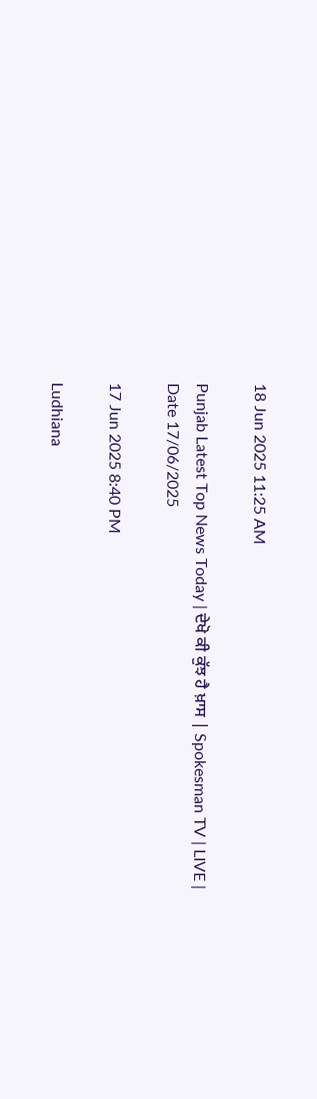18 Jun 2025 11:25 AM

Punjab Latest Top News Today | ਦੇਖੋ ਕੀ ਕੁੱਝ ਹੈ ਖ਼ਾਸ | Spokesman TV | LIVE | Date 17/06/2025

17 Jun 2025 8:40 PM

Ludhiana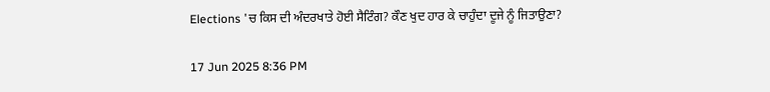Elections 'ਚ ਕਿਸ ਦੀ ਅੰਦਰਖਾਤੇ ਹੋਈ ਸੈਟਿੰਗ? ਕੌਣ ਖੁਦ ਹਾਰ ਕੇ ਚਾਹੁੰਦਾ ਦੂਜੇ ਨੂੰ ਜਿਤਾਉਣਾ?

17 Jun 2025 8:36 PM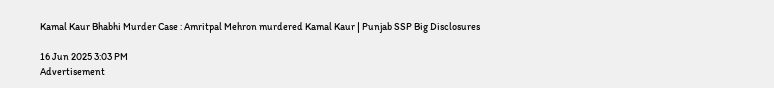Kamal Kaur Bhabhi Murder Case : Amritpal Mehron murdered Kamal Kaur | Punjab SSP Big Disclosures

16 Jun 2025 3:03 PM
Advertisement